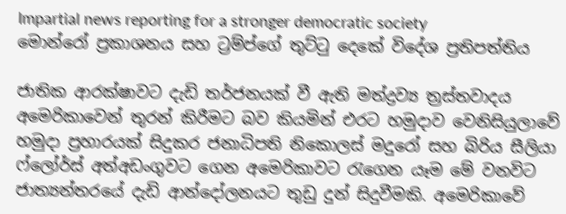Impartial news reporting for a stronger democratic society
මොන්රෝ ප්‍රකාශනය සහ ට්‍රම්ප්ගේ තුට්ටු දෙකේ විදේශ ප්‍රතිපත්තිය

ජාතික ආරක්ෂාවට දැඩි තර්ජනයක් වී ඇති මත්ද්‍රව්‍ය ත්‍රස්තවාදය අමෙරිකාවෙන් තුරන් කිරීමට බව කියමින් එරට හමුදාව වෙනිසියුලාවේ හමුදා ප්‍රහාරයක් සිදුකර ජනාධිපති නිකොලස් මදුරෝ සහ බිරිය සීලියා ෆ්ලෝර්ස් අත්අඩංගුවට ගෙන අමෙරිකාවට රැගෙන යෑම මේ වනවිට ජාත්‍යන්තරයේ දැඩි ආන්දෝලනයට තුඩු දුන් සිදුවීමකි. අමෙරිකාවේ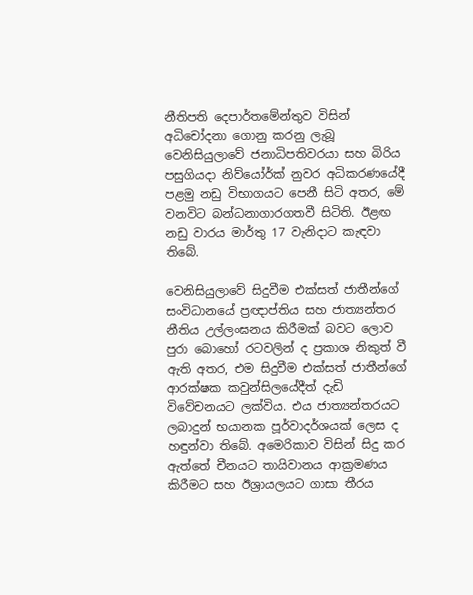නීතිපති දෙපාර්තමේන්තුව විසින් අධිචෝදනා ගොනු කරනු ලැබූ වෙනිසියුලාවේ ජනාධිපතිවරයා සහ බිරිය පසුගියදා නිව්යෝර්ක් නුවර අධිකරණයේදී පළමු නඩු විභාගයට පෙනී සිටි අතර, මේ වනවිට බන්ධනාගාරගතවී සිටිති. ඊළඟ නඩු වාරය මාර්තු 17 වැනිදාට කැඳවා තිබේ.

වෙනිසියුලාවේ සිදුවීම එක්සත් ජාතීන්ගේ සංවිධානයේ ප්‍රඥාප්තිය සහ ජාත්‍යන්තර නීතිය උල්ලංඝනය කිරීමක් බවට ලොව පුරා බොහෝ රටවලින් ද ප්‍රකාශ නිකුත් වී ඇති අතර, එම සිදුවීම එක්සත් ජාතීන්ගේ ආරක්ෂක කවුන්සිලයේදීත් දැඩි විවේචනයට ලක්විය. එය ජාත්‍යන්තරයට ලබාදුන් භයානක පූර්වාදර්ශයක් ලෙස ද හඳුන්වා තිබේ. අමෙරිකාව විසින් සිදු කර ඇත්තේ චීනයට තායිවානය ආක්‍රමණය කිරීමට සහ ඊශ්‍රායලයට ගාසා තීරය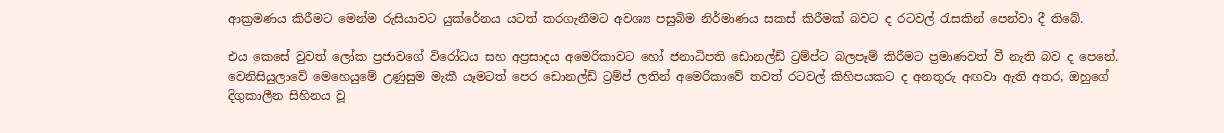ආක්‍රමණය කිරීමට මෙන්ම රුසියාවට යුක්රේනය යටත් කරගැනීමට අවශ්‍ය පසුබිම නිර්මාණය සකස් කිරීමක් බවට ද රටවල් රැසකින් පෙන්වා දී තිබේ.

එය කෙසේ වුවත් ලෝක ප්‍රජාවගේ විරෝධය සහ අප්‍රසාදය අමෙරිකාවට හෝ ජනාධිපති ඩොනල්ඩ් ට්‍රම්ප්ට බලපෑම් කිරීමට ප්‍රමාණවත් වී නැති බව ද පෙනේ. වෙනිසියුලාවේ මෙහෙයුමේ උණුසුම මැකී යෑමටත් පෙර ඩොනල්ඩ් ට්‍රම්ප් ලතින් අමෙරිකාවේ තවත් රටවල් කිහිපයකට ද අනතුරු අඟවා ඇති අතර, ඔහුගේ දිගුකාලීන සිහිනය වූ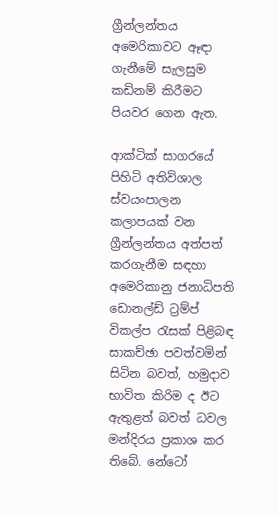ග්‍රීන්ලන්තය අමෙරිකාවට ඈඳා ගැනීමේ සැලසුම කඩිනම් කිරීමට පියවර ගෙන ඇත.

ආක්ටික් සාගරයේ පිහිටි අතිවිශාල ස්වයංපාලන කලාපයක් වන ග්‍රීන්ලන්තය අත්පත් කරගැනීම සඳහා අමෙරිකානු ජනාධිපති ඩොනල්ඩ් ට්‍රම්ප් විකල්ප රැසක් පිළිබඳ සාකච්ඡා පවත්වමින් සිටින බවත්, හමුදාව භාවිත කිරිම ද ඊට ඇතුළත් බවත් ධවල මන්දිරය ප්‍රකාශ කර තිබේ. නේටෝ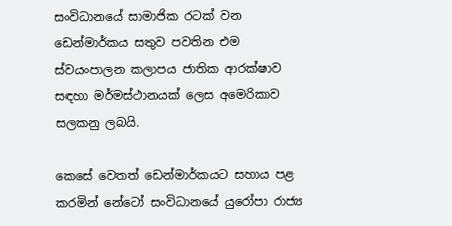සංවිධානයේ සාමාජික රටක් වන ඩෙන්මාර්කය සතුව පවතින එම ස්වයංපාලන කලාපය ජාතික ආරක්ෂාව සඳහා මර්මස්ථානයක් ලෙස අමෙරිකාව සලකනු ලබයි.

කෙසේ වෙතත් ඩෙන්මාර්කයට සහාය පළ කරමින් නේටෝ සංවිධානයේ යුරෝපා රාජ්‍ය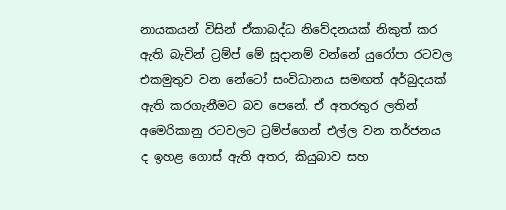නායකයන් විසින් ඒකාබද්ධ නිවේදනයක් නිකුත් කර ඇති බැවින් ට්‍රම්ප් මේ සූදානම් වන්නේ යුරෝපා රටවල එකමුතුව වන නේටෝ සංවිධානය සමඟත් අර්බුදයක් ඇති කරගැනීමට බව පෙනේ. ඒ අතරතුර ලතින් අමෙරිකානු රටවලට ට්‍රම්ප්ගෙන් එල්ල වන තර්ජනය ද ඉහළ ගොස් ඇති අතර, කියුබාව සහ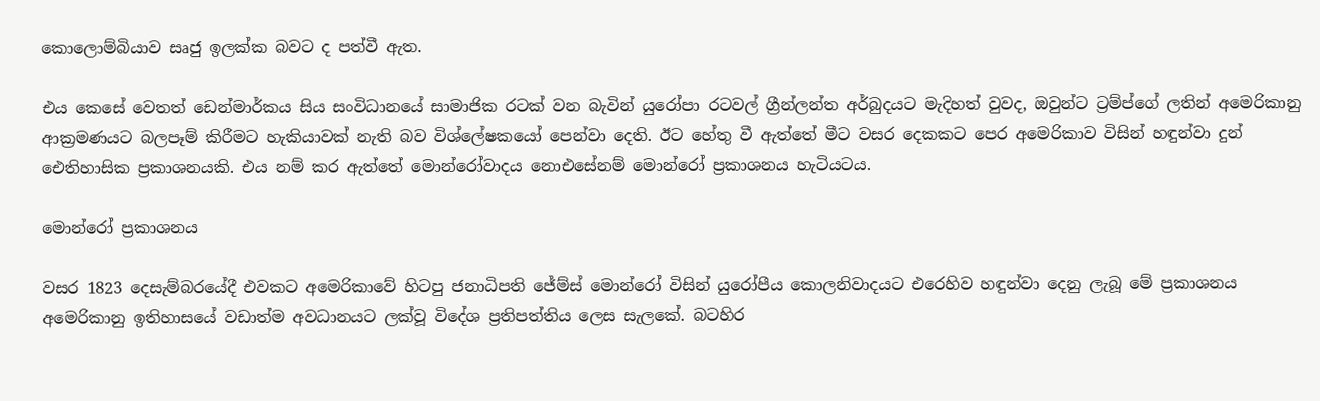කොලොම්බියාව සෘජු ඉලක්ක බවට ද පත්වී ඇත.

එය කෙසේ වෙතත් ඩෙන්මාර්කය සිය සංවිධානයේ සාමාජික රටක් වන බැවින් යුරෝපා රටවල් ග්‍රීන්ලන්ත අර්බුදයට මැදිහත් වුවද, ඔවුන්ට ට්‍රම්ප්ගේ ලතින් අමෙරිකානු ආක්‍රමණයට බලපෑම් කිරීමට හැකියාවක් නැති බව විශ්ලේෂකයෝ පෙන්වා දෙති. ඊට හේතු වී ඇත්තේ මීට වසර දෙකකට පෙර අමෙරිකාව විසින් හඳුන්වා දුන් ඓතිහාසික ප්‍රකාශනයකි. එය නම් කර ඇත්තේ මොන්රෝවාදය නොඑසේනම් මොන්රෝ ප්‍රකාශනය හැටියටය.

මොන්රෝ ප්‍රකාශනය

වසර 1823 දෙසැම්බරයේදී එවකට අමෙරිකාවේ හිටපු ජනාධිපති ජේම්ස් මොන්රෝ විසින් යුරෝපීය කොලනිවාදයට එරෙහිව හඳුන්වා දෙනු ලැබූ මේ ප්‍රකාශනය අමෙරිකානු ඉතිහාසයේ වඩාත්ම අවධානයට ලක්වූ විදේශ ප්‍රතිපත්තිය ලෙස සැලකේ. බටහිර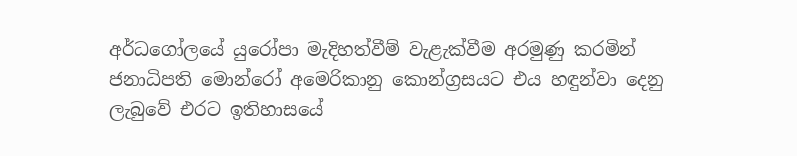අර්ධගෝලයේ යුරෝපා මැදිහත්වීම් වැළැක්වීම අරමුණු කරමින් ජනාධිපති මොන්රෝ අමෙරිකානු කොන්ග්‍රසයට එය හඳුන්වා දෙනු ලැබුවේ එරට ඉතිහාසයේ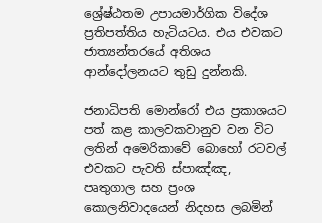ශ්‍රේෂ්ඨතම උපායමාර්ගික විදේශ ප්‍රතිපත්තිය හැටියටය. එය එවකට ජාත්‍යන්තරයේ අතිශය ආන්දෝලනයට තුඩු දුන්නකි.

ජනාධිපති මොන්රෝ එය ප්‍රකාශයට පත් කළ කාලවකවානුව වන විට ලතින් අමෙරිකාවේ බොහෝ රටවල් එවකට පැවති ස්පාඤ්ඤ, පෘතුගාල සහ ප්‍රංශ කොලනිවාදයෙන් නිදහස ලබමින්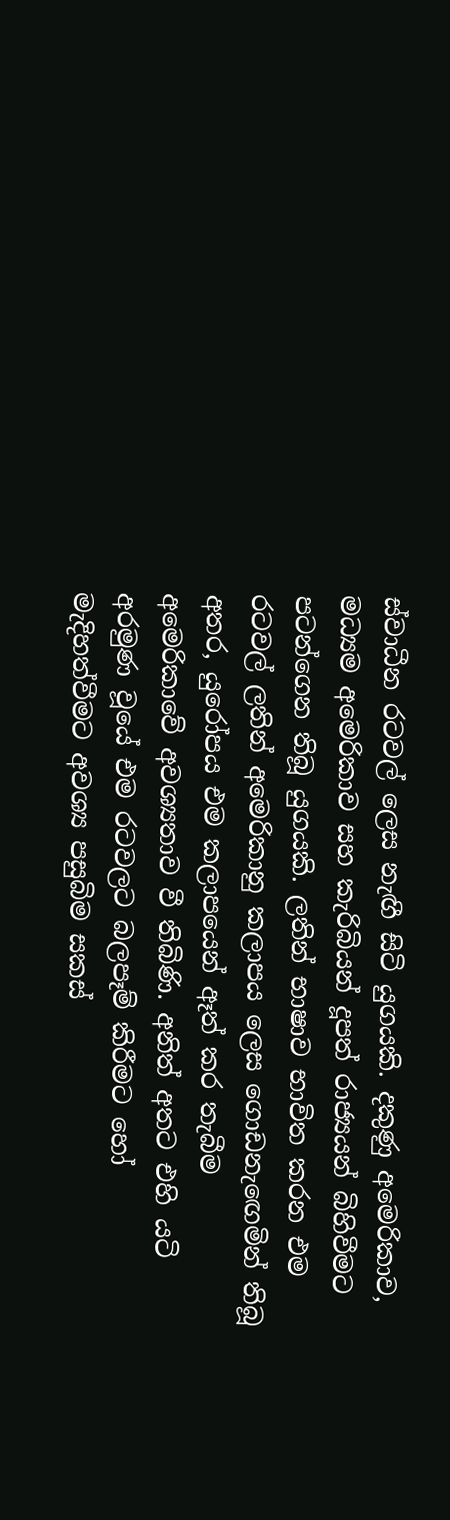ස්වාධීන රටවල් ලෙස නැඟී සිටි යුගයකි. දකුණු අමෙරිකාව, මධ්‍යම අමෙරිකාව සහ කැරිබියන් දූපත් රාජ්‍යයන් බිහිවීමට පටන්ගෙන තිබූ යුගයකි. ලතින් භාෂාව භාවිත කරන එම රටවල් ලතින් අමෙරිකානු කලාපය ලෙස ගොඩනැඟෙමින් තිබූ අතර, යුරෝපය එම කලාපයෙන් ඈත් කර තැබීම අමෙරිකාවේ අවශ්‍යතාව වී තිබිණි. අනිත් අතට එහි යටි අරමුණ වූයේ එම රටවලට බලපෑම් කිරීමට හෝ මැදිහත්වීමට අවශ්‍ය පසුබිම සකස්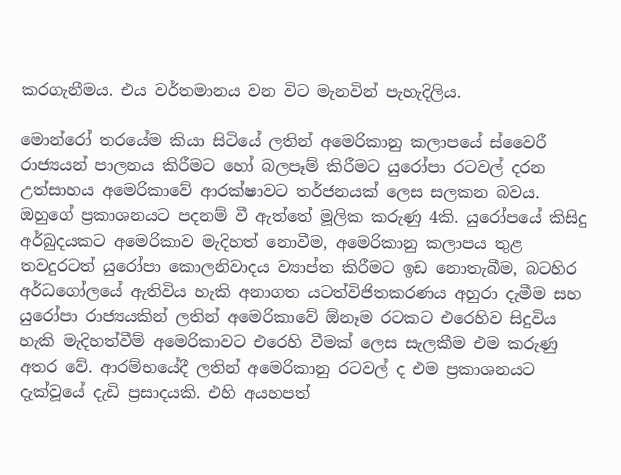කරගැනීමය. එය වර්තමානය වන විට මැනවින් පැහැදිලිය.

මොන්රෝ තරයේම කියා සිටියේ ලතින් අමෙරිකානු කලාපයේ ස්වෛරී රාජ්‍යයන් පාලනය කිරීමට හෝ බලපෑම් කිරීමට යුරෝපා රටවල් දරන උත්සාහය අමෙරිකාවේ ආරක්ෂාවට තර්ජනයක් ලෙස සලකන බවය. ඔහුගේ ප්‍රකාශනයට පදනම් වී ඇත්තේ මූලික කරුණු 4කි. යුරෝපයේ කිසිදු අර්බුදයකට අමෙරිකාව මැදිහත් නොවීම, අමෙරිකානු කලාපය තුළ තවදුරටත් යුරෝපා කොලනිවාදය ව්‍යාප්ත කිරීමට ඉඩ නොතැබීම, බටහිර අර්ධගෝලයේ ඇතිවිය හැකි අනාගත යටත්විජිතකරණය අහුරා දැමීම සහ යුරෝපා රාජ්‍යයකින් ලතින් අමෙරිකාවේ ඕනෑම රටකට එරෙහිව සිදුවිය හැකි මැදිහත්වීම් අමෙරිකාවට එරෙහි වීමක් ලෙස සැලකීම එම කරුණු අතර වේ. ආරම්භයේදී ලතින් අමෙරිකානු රටවල් ද එම ප්‍රකාශනයට දැක්වූයේ දැඩි ප්‍රසාදයකි. එහි අයහපත්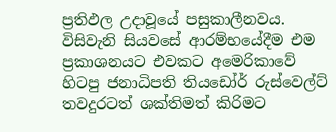ප්‍රතිඵල උදාවූයේ පසුකාලීනවය. විසිවැනි සියවසේ ආරම්භයේදීම එම ප්‍රකාශනයට එවකට අමෙරිකාවේ හිටපු ජනාධිපති තියඩෝර් රුස්වෙල්ට් තවදුරටත් ශක්තිමත් කිරිමට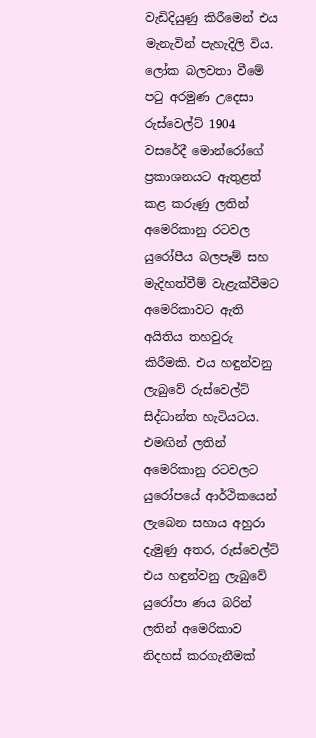වැඩිදියුණු කිරීමෙන් එය මැනැවින් පැහැදිලි විය. ලෝක බලවතා වීමේ පටු අරමුණ උදෙසා රුස්වෙල්ට් 1904 වසරේදී මොන්රෝගේ ප්‍රකාශනයට ඇතුළත් කළ කරුණු ලතින් අමෙරිකානු රටවල යුරෝපීය බලපෑම් සහ මැදිහත්වීම් වැළැක්වීමට අමෙරිකාවට ඇති අයිතිය තහවුරු කිරීමකි. එය හඳුන්වනු ලැබුවේ රුස්වෙල්ට් සිද්ධාන්ත හැටියටය. එමඟින් ලතින් අමෙරිකානු රටවලට යුරෝපයේ ආර්ථිකයෙන් ලැබෙන සහාය අහුරා දැමුණු අතර, රුස්වෙල්ට් එය හඳුන්වනු ලැබුවේ යුරෝපා ණය බරින් ලතින් අමෙරිකාව නිදහස් කරගැනීමක්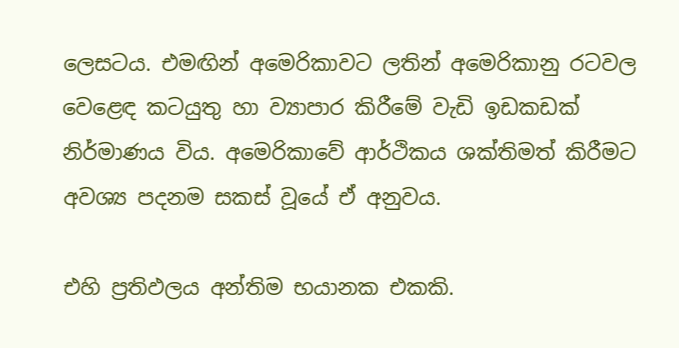ලෙසටය. එමඟින් අමෙරිකාවට ලතින් අමෙරිකානු රටවල වෙළෙඳ කටයුතු හා ව්‍යාපාර කිරීමේ වැඩි ඉඩකඩක් නිර්මාණය විය. අමෙරිකාවේ ආර්ථිකය ශක්තිමත් කිරීමට අවශ්‍ය පදනම සකස් වූයේ ඒ අනුවය.

එහි ප්‍රතිඵලය අන්තිම භයානක එකකි.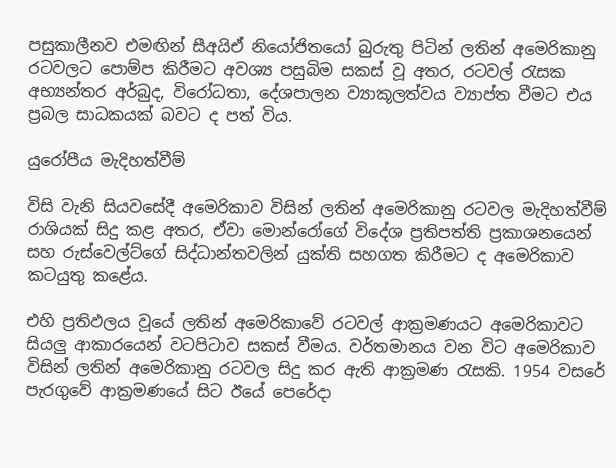පසුකාලීනව එමඟින් සීඅයිඒ නියෝජිතයෝ බුරුතු පිටින් ලතින් අමෙරිකානු රටවලට පොම්ප කිරීමට අවශ්‍ය පසුබිම සකස් වූ අතර, රටවල් රැසක අභ්‍යන්තර අර්බුද, විරෝධතා, දේශපාලන ව්‍යාකූලත්වය ව්‍යාප්ත වීමට එය ප්‍රබල සාධකයක් බවට ද පත් විය.

යුරෝපීය මැදිහත්වීම්

විසි වැනි සියවසේදී අමෙරිකාව විසින් ලතින් අමෙරිකානු රටවල මැදිහත්වීම් රාශියක් සිදු කළ අතර, ඒවා මොන්රෝගේ විදේශ ප්‍රතිපත්ති ප්‍රකාශනයෙන් සහ රුස්වෙල්ට්ගේ සිද්ධාන්තවලින් යුක්ති සහගත කිරීමට ද අමෙරිකාව කටයුතු කළේය.

එහි ප්‍රතිඵලය වූයේ ලතින් අමෙරිකාවේ රටවල් ආක්‍රමණයට අමෙරිකාවට සියලු ආකාරයෙන් වටපිටාව සකස් වීමය. වර්තමානය වන විට අමෙරිකාව විසින් ලතින් අමෙරිකානු රටවල සිදු කර ඇති ආක්‍රමණ රැසකි. 1954 වසරේ පැරගුවේ ආක්‍රමණයේ සිට ඊයේ පෙරේදා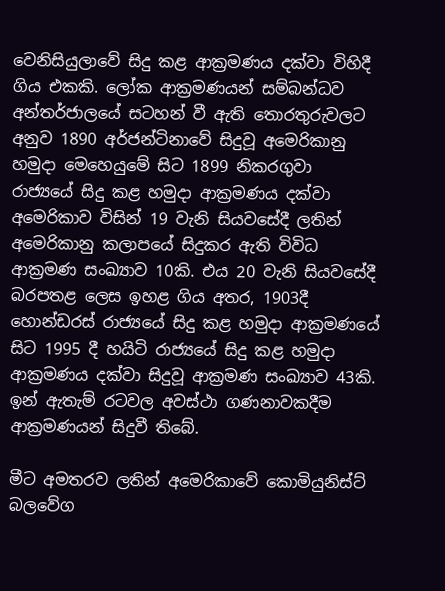වෙනිසියුලාවේ සිදු කළ ආක්‍රමණය දක්වා විහිදී ගිය එකකි. ලෝක ආක්‍රමණයන් සම්බන්ධව අන්තර්ජාලයේ සටහන් වී ඇති තොරතුරුවලට අනුව 1890 අර්ජන්ටිනාවේ සිදුවූ අමෙරිකානු හමුදා මෙහෙයුමේ සිට 1899 නිකරගුවා රාජ්‍යයේ සිදු කළ හමුදා ආක්‍රමණය දක්වා අමෙරිකාව විසින් 19 වැනි සියවසේදී ලතින් අමෙරිකානු කලාපයේ සිදුකර ඇති විවිධ ආක්‍රමණ සංඛ්‍යාව 10කි. එය 20 වැනි සියවසේදී බරපතළ ලෙස ඉහළ ගිය අතර, 1903දී හොන්ඩරස් රාජ්‍යයේ සිදු කළ හමුදා ආක්‍රමණයේ සිට 1995 දී හයිටි රාජ්‍යයේ සිදු කළ හමුදා ආක්‍රමණය දක්වා සිදුවූ ආක්‍රමණ සංඛ්‍යාව 43කි. ඉන් ඇතැම් රටවල අවස්ථා ගණනාවකදීම ආක්‍රමණයන් සිදුවී තිබේ.

මීට අමතරව ලතින් අමෙරිකාවේ කොමියුනිස්ට් බලවේග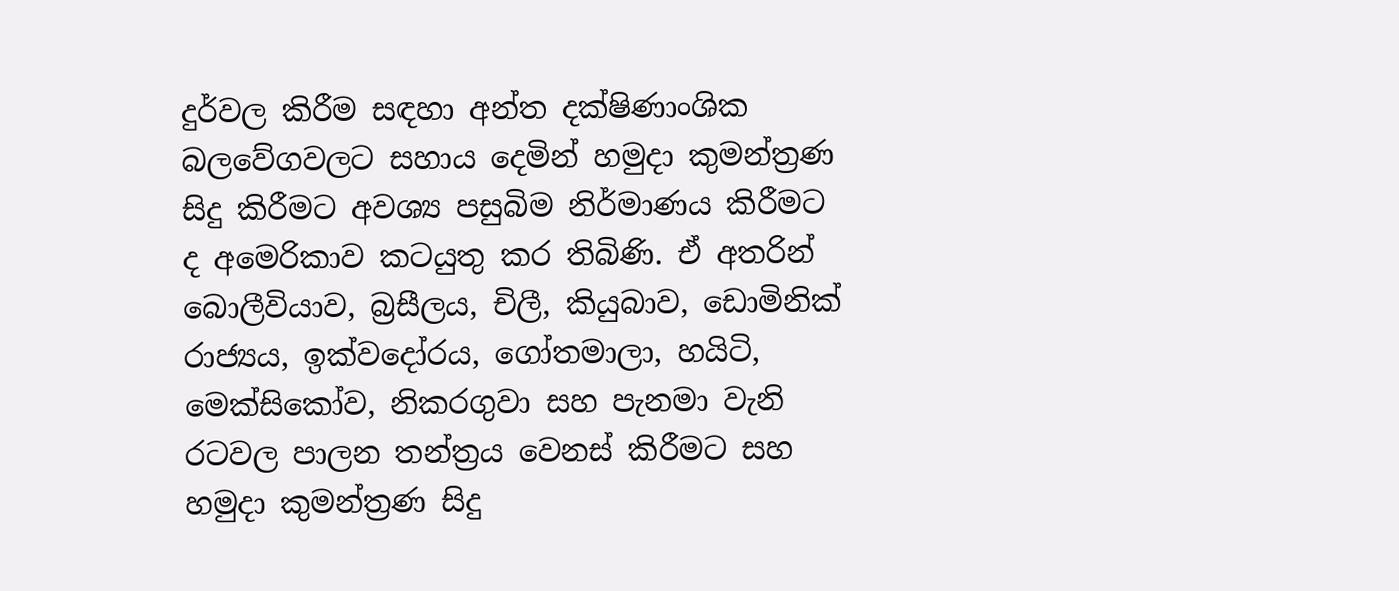දුර්වල කිරීම සඳහා අන්ත දක්ෂිණාංශික බලවේගවලට සහාය දෙමින් හමුදා කුමන්ත්‍රණ සිදු කිරීමට අවශ්‍ය පසුබිම නිර්මාණය කිරීමට ද අමෙරිකාව කටයුතු කර තිබිණි. ඒ අතරින් බොලීවියාව, බ්‍රසීලය, චිලී, කියුබාව, ඩොමිනික් රාජ්‍යය, ඉක්වදෝරය, ගෝතමාලා, හයිටි, මෙක්සිකෝව, නිකරගුවා සහ පැනමා වැනි රටවල පාලන තන්ත්‍රය වෙනස් කිරීමට සහ හමුදා කුමන්ත්‍රණ සිදු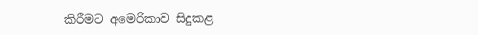කිරීමට අමෙරිකාව සිදුකළ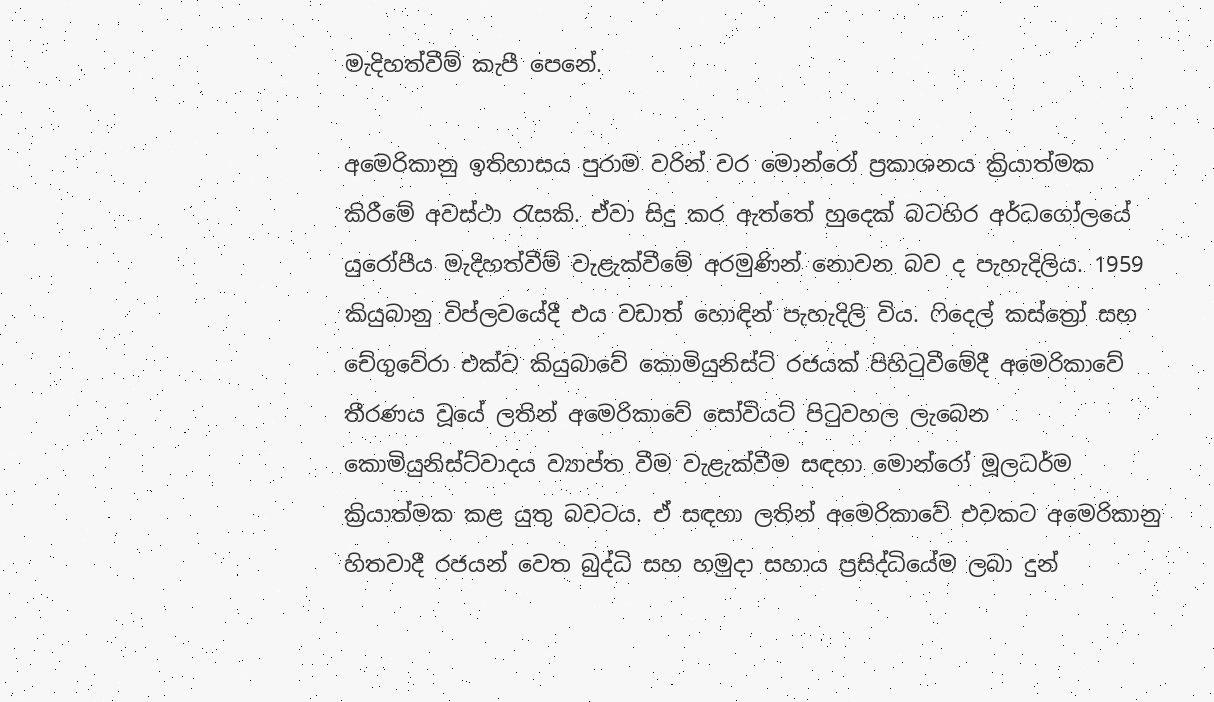මැදිහත්වීම් කැපී පෙනේ.

අමෙරිකානු ඉතිහාසය පුරාම වරින් වර මොන්රෝ ප්‍රකාශනය ක්‍රියාත්මක කිරීමේ අවස්ථා රැසකි. ඒවා සිදු කර ඇත්තේ හුදෙක් බටහිර අර්ධගෝලයේ යුරෝපීය මැදිහත්වීම් වැළැක්වීමේ අරමුණින් නොවන බව ද පැහැදිලිය. 1959 කියුබානු විප්ලවයේදී එය වඩාත් හොඳින් පැහැදිලි විය. ෆිදෙල් කස්ත්‍රෝ සහ චේගුවේරා එක්ව කියුබාවේ කොමියුනිස්ට් රජයක් පිහිටුවීමේදී අමෙරිකාවේ තීරණය වූයේ ලතින් අමෙරිකාවේ සෝවියට් පිටුවහල ලැබෙන කොමියුනිස්ට්වාදය ව්‍යාප්ත වීම වැළැක්වීම සඳහා මොන්රෝ මූලධර්ම ක්‍රියාත්මක කළ යුතු බවටය. ඒ සඳහා ලතින් අමෙරිකාවේ එවකට අමෙරිකානු හිතවාදී රජයන් වෙත බුද්ධි සහ හමුදා සහාය ප්‍රසිද්ධියේම ලබා දුන්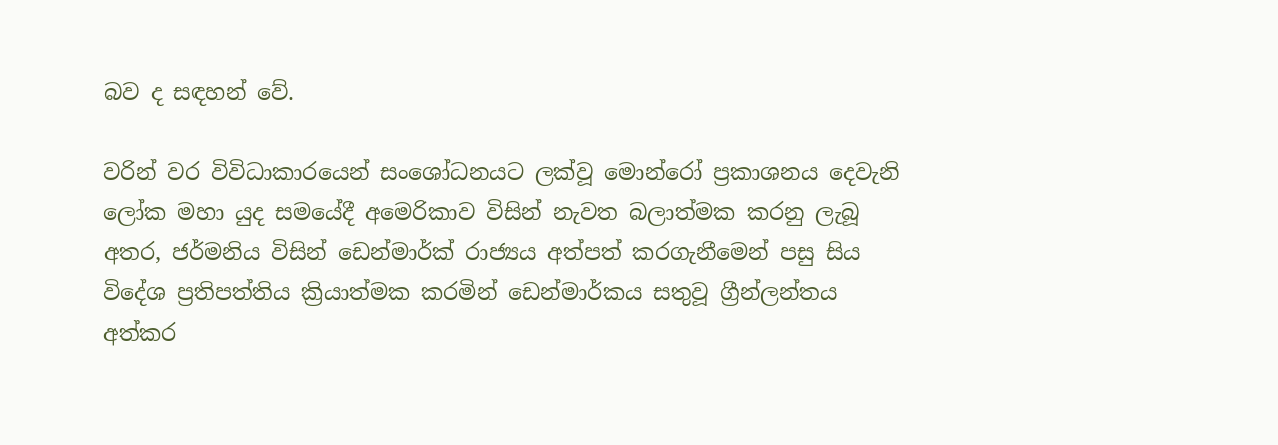බව ද සඳහන් වේ.

වරින් වර විවිධාකාරයෙන් සංශෝධනයට ලක්වූ මොන්රෝ ප්‍රකාශනය දෙවැනි ලෝක මහා යුද සමයේදී අමෙරිකාව විසින් නැවත බලාත්මක කරනු ලැබූ අතර, ජර්මනිය විසින් ඩෙන්මාර්ක් රාජ්‍යය අත්පත් කරගැනීමෙන් පසු සිය විදේශ ප්‍රතිපත්තිය ක්‍රියාත්මක කරමින් ඩෙන්මාර්කය සතුවූ ග්‍රීන්ලන්තය අත්කර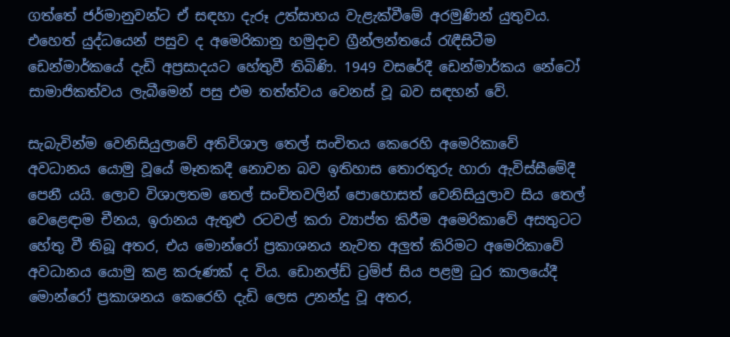ගත්තේ ජර්මානුවන්ට ඒ සඳහා දැරූ උත්සාහය වැළැක්වීමේ අරමුණින් යුතුවය. එහෙත් යුද්ධයෙන් පසුව ද අමෙරිකානු හමුදාව ග්‍රීන්ලන්තයේ රැඳීසිටීම ඩෙන්මාර්කයේ දැඩි අප්‍රසාදයට හේතුවී තිබිණි. 1949 වසරේදී ඩෙන්මාර්කය නේටෝ සාමාජිකත්වය ලැබීමෙන් පසු එම තත්ත්වය වෙනස් වූ බව සඳහන් වේ.

සැබැවින්ම වෙනිසියුලාවේ අතිවිශාල තෙල් සංචිතය කෙරෙහි අමෙරිකාවේ අවධානය යොමු වූයේ මෑතකදී නොවන බව ඉතිහාස තොරතුරු හාරා ඇවිස්සීමේදී පෙනී යයි. ලොව විශාලතම තෙල් සංචිතවලින් පොහොසත් වෙනිසියුලාව සිය තෙල් වෙළෙඳාම චීනය, ඉරානය ඇතුළු රටවල් කරා ව්‍යාප්ත කිරීම අමෙරිකාවේ අසතුටට හේතු වී තිබූ අතර, එය මොන්රෝ ප්‍රකාශනය නැවත අලුත් කිරිමට අමෙරිකාවේ අවධානය යොමු කළ කරුණක් ද විය. ඩොනල්ඩ් ට්‍රම්ප් සිය පළමු ධුර කාලයේදී මොන්රෝ ප්‍රකාශනය කෙරෙහි දැඩි ලෙස උනන්දු වූ අතර,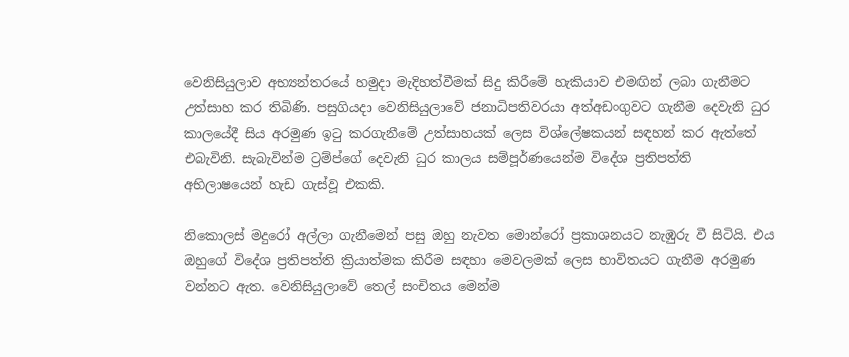වෙනිසියුලාව අභ්‍යන්තරයේ හමුදා මැදිහත්වීමක් සිදු කිරීමේ හැකියාව එමඟින් ලබා ගැනීමට උත්සාහ කර තිබිණි. පසුගියදා වෙනිසියුලාවේ ජනාධිපතිවරයා අත්අඩංගුවට ගැනීම දෙවැනි ධුර කාලයේදී සිය අරමුණ ඉටු කරගැනීමේ උත්සාහයක් ලෙස විශ්ලේෂකයන් සඳහන් කර ඇත්තේ එබැවිනි. සැබැවින්ම ට්‍රම්ප්ගේ දෙවැනි ධුර කාලය සම්පූර්ණයෙන්ම විදේශ ප්‍රතිපත්ති අභිලාෂයෙන් හැඩ ගැස්වූ එකකි.

නිකොලස් මදුරෝ අල්ලා ගැනීමෙන් පසු ඔහු නැවත මොන්රෝ ප්‍රකාශනයට නැඹුරු වී සිටියි. එය ඔහුගේ විදේශ ප්‍රතිපත්ති ක්‍රියාත්මක කිරීම සඳහා මෙවලමක් ලෙස භාවිතයට ගැනීම අරමුණ වන්නට ඇත. වෙනිසියුලාවේ තෙල් සංචිතය මෙන්ම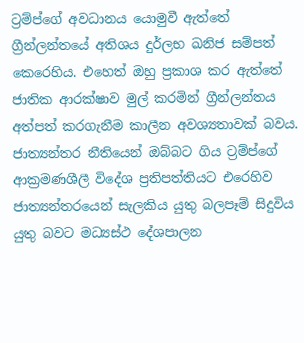ට්‍රම්ප්ගේ අවධානය යොමුවී ඇත්තේ ග්‍රීන්ලන්තයේ අතිශය දුර්ලභ ඛනිජ සම්පත් කෙරෙහිය. එහෙත් ඔහු ප්‍රකාශ කර ඇත්තේ ජාතික ආරක්ෂාව මුල් කරමින් ග්‍රීන්ලන්තය අත්පත් කරගැනීම කාලීන අවශ්‍යතාවක් බවය. ජාත්‍යන්තර නීතියෙන් ඔබ්බට ගිය ට්‍රම්ප්ගේ ආක්‍රමණශීලී විදේශ ප්‍රතිපත්තියට එරෙහිව ජාත්‍යන්තරයෙන් සැලකිය යුතු බලපෑම් සිදුවිය යුතු බවට මධ්‍යස්ථ දේශපාලන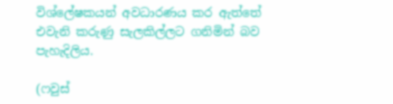විශ්ලේෂකයන් අවධාරණය කර ඇත්තේ එවැනි කරුණු සැලකිල්ලට ගනිමින් බව පැහැදිලිය.

(ෆවුස්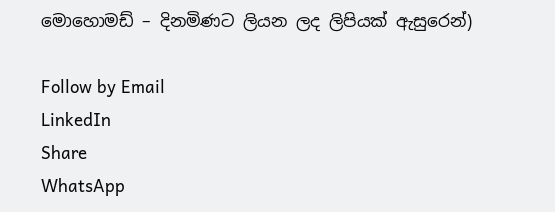මොහොමඩ් – දිනමිණට ලියන ලද ලිපියක් ඇසුරෙන්)

Follow by Email
LinkedIn
Share
WhatsApp